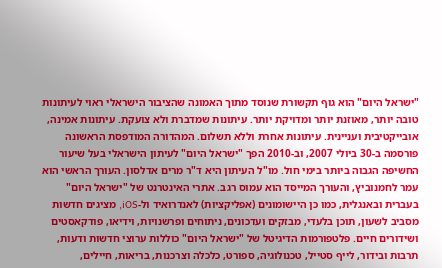"ישראל היום" הוא גוף תקשורת שנוסד מתוך האמונה שהציבור הישראלי ראוי לעיתונות טובה יותר, מאוזנת יותר ומדויקת יותר. עיתונות שמדברת ולא צועקת. עיתונות אמינה, אובייקטיבית ועניינית. עיתונות אחרת וללא תשלום. המהדורה המודפסת הראשונה פורסמה ב-30 ביולי 2007, וב-2010 הפך "ישראל היום" לעיתון הישראלי בעל שיעור החשיפה הגבוה ביותר בימי חול. מו"ל העיתון היא ד"ר מרים אדלסון. העורך הראשי הוא עמר לחמנוביץ, והעורך המייסד הוא עמוס רגב. אתרי האינטרנט של "ישראל היום" בעברית ובאנגלית, כמו כן היישומונים (אפליקציות) לאנדרואיד ול-iOS, מציגים חדשות מסביב לשעון, תוכן בלעדי, מבזקים ועדכונים, ניתוחים ופרשנויות, וידיאו, פודקאסטים ושידורים חיים. פלטפורמות הדיגיטל של "ישראל היום" כוללות ערוצי חדשות ודעות, תרבות ובידור, לייף סטייל, טכנולוגיה, ספורט, כלכלה וצרכנות, בריאות, חיילים,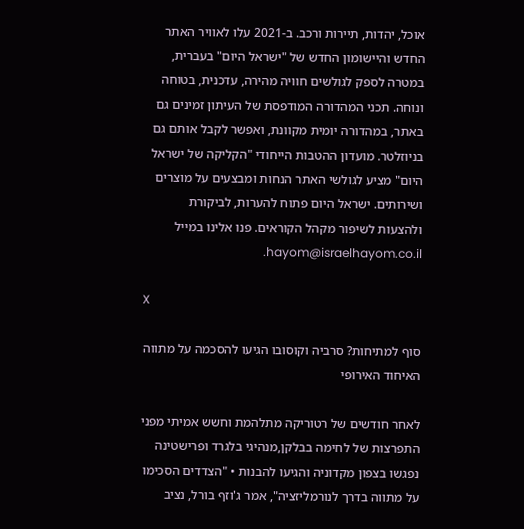אוכל, יהדות, תיירות ורכב. ב-2021 עלו לאוויר האתר החדש והיישומון החדש של "ישראל היום" בעברית, במטרה לספק לגולשים חוויה מהירה, עדכנית, בטוחה ונוחה. תכני המהדורה המודפסת של העיתון זמינים גם באתר, במהדורה יומית מקוונת, ואפשר לקבל אותם גם בניוזלטר. מועדון ההטבות הייחודי "הקליקה של ישראל היום" מציע לגולשי האתר הנחות ומבצעים על מוצרים ושירותים. ישראל היום פתוח להערות, לביקורת ולהצעות לשיפור מקהל הקוראים. פנו אלינו במייל hayom@israelhayom.co.il.

X

סוף למתיחות? סרביה וקוסובו הגיעו להסכמה על מתווה האיחוד האירופי

לאחר חודשים של רטוריקה מתלהמת וחשש אמיתי מפני התפרצות של לחימה בבלקן,מנהיגי בלגרד ופרישטינה נפגשו בצפון מקדוניה והגיעו להבנות • "הצדדים הסכימו על מתווה בדרך לנורמליזציה", אמר ג'וזף בורל, נציב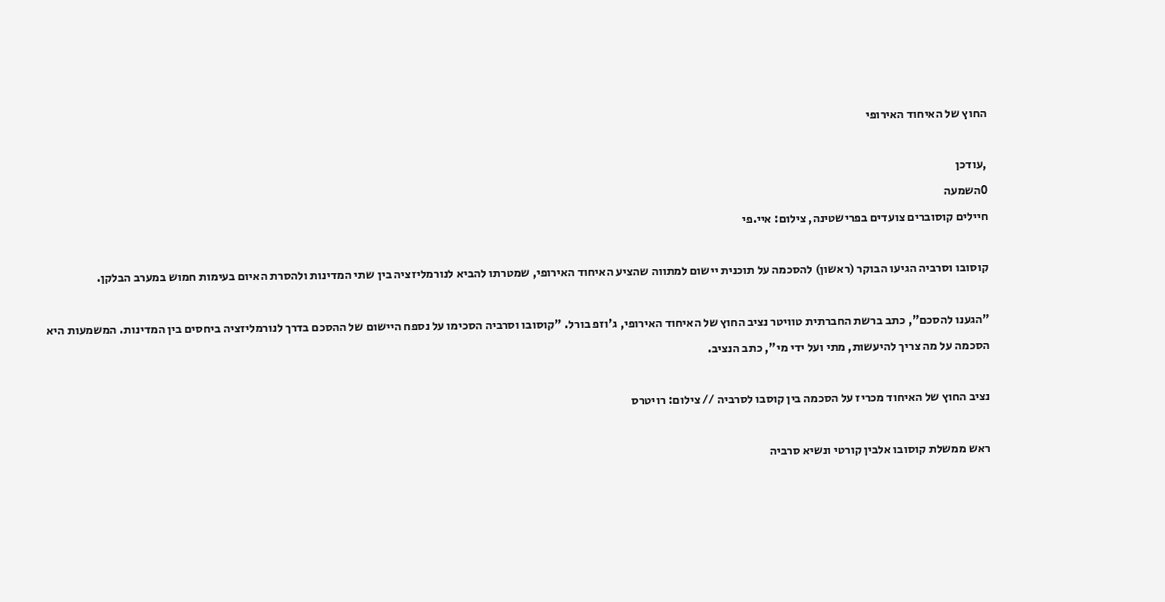החוץ של האיחוד האירופי

,עודכן
0השמעה
חיילים קוסוברים צועדים בפרישטינה, צילום: איי.פי

קוסובו וסרביה הגיעו הבוקר (ראשון) להסכמה על תוכנית יישום למתווה שהציע האיחוד האירופי, שמטרתו להביא לנורמליזציה בין שתי המדינות ולהסרת האיום בעימות חמוש במערב הבלקן.

"הגענו להסכם", כתב ברשת החברתית טוויטר נציב החוץ של האיחוד האירופי, ג'וזפ בורל. "קוסובו וסרביה הסכימו על נספח היישום של ההסכם בדרך לנורמליזציה ביחסים בין המדינות. המשמעות היא הסכמה על מה צריך להיעשות, מתי ועל ידי מי", כתב הנציב.

נציב החוץ של האיחוד מכריז על הסכמה בין קוסבו לסרביה // צילום: רויטרס

ראש ממשלת קוסובו אלבין קורטי ונשיא סרביה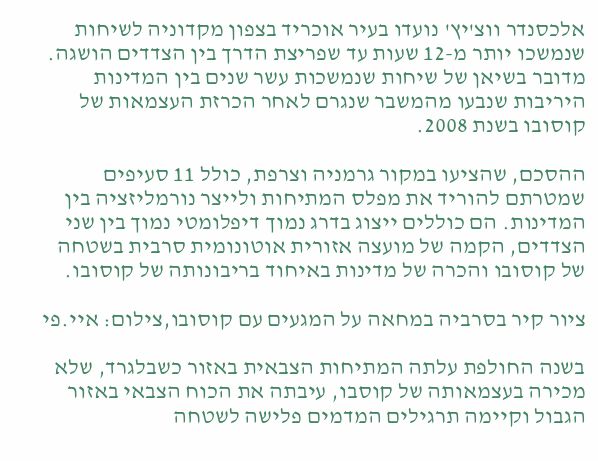אלכסנדר ווצ'יץ' נועדו בעיר אוכריד בצפון מקדוניה לשיחות שנמשכו יותר מ-12 שעות עד שפריצת הדרך בין הצדדים הושגה. מדובר בשיאן של שיחות שנמשכות עשר שנים בין המדינות היריבות שנבעו מהמשבר שנגרם לאחר הכרזת העצמאות של קוסובו בשנת 2008.

ההסכם, שהציעו במקור גרמניה וצרפת, כולל 11 סעיפים שמטרתם להוריד את מפלס המתיחות ולייצר נורמליזציה בין המדינות. הם כוללים ייצוג בדרג נמוך דיפלומטי נמוך בין שני הצדדים, הקמה של מועצה אזורית אוטונומית סרבית בשטחה של קוסובו והכרה של מדינות באיחוד בריבונותה של קוסובו.

ציור קיר בסרביה במחאה על המגעים עם קוסובו,צילום: איי.פי

בשנה החולפת עלתה המתיחות הצבאית באזור כשבלגרד, שלא מכירה בעצמאותה של קוסבו, עיבתה את הכוח הצבאי באזור הגבול וקיימה תרגילים המדמים פלישה לשטחה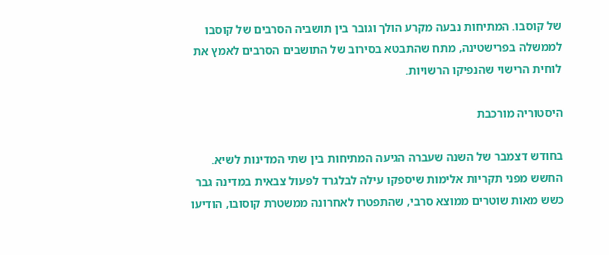של קוסבו. המתיחות נבעה מקרע הולך וגובר בין תושביה הסרבים של קוסבו לממשלה בפרישטינה, מתח שהתבטא בסירוב של התושבים הסרבים לאמץ את לוחית הרישוי שהנפיקו הרשויות.

היסטוריה מורכבת

בחודש דצמבר של השנה שעברה הגיעה המתיחות בין שתי המדינות לשיא. החשש מפני תקריות אלימות שיספקו עילה לבלגרד לפעול צבאית במדינה גבר כשש מאות שוטרים ממוצא סרבי, שהתפטרו לאחרונה ממשטרת קוסובו, הודיעו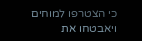כי הצטרפו למוחים ויאבטחו את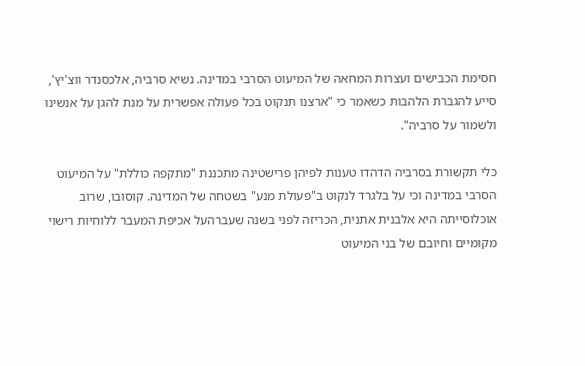חסימת הכבישים ועצרות המחאה של המיעוט הסרבי במדינה. נשיא סרביה, אלכסנדר ווצ'יץ', סייע להגברת הלהבות כשאמר כי "ארצנו תנקוט בכל פעולה אפשרית על מנת להגן על אנשינו ולשמור על סרביה".

כלי תקשורת בסרביה הדהדו טענות לפיהן פרישטינה מתכננת "מתקפה כוללת" על המיעוט הסרבי במדינה וכי על בלגרד לנקוט ב"פעולת מנע" בשטחה של המדינה. קוסובו, שרוב אוכלוסייתה היא אלבנית אתנית, הכריזה לפני בשנה שעברהעל אכיפת המעבר ללוחיות רישוי מקומיים וחיובם של בני המיעוט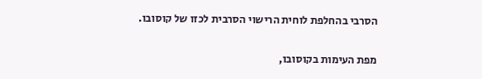הסרבי בהחלפת לוחית הרישוי הסרבית לכזו של קוסובו.

מפת העימות בקוסובו,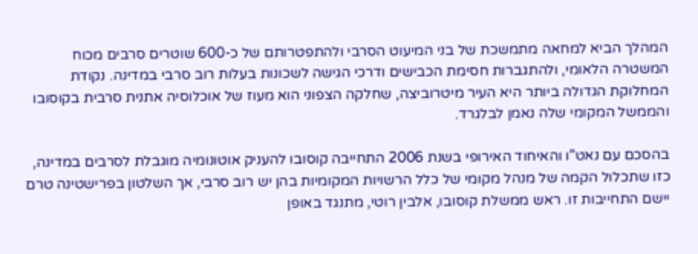המהלך הביא למחאה מתמשכת של בני המיעוט הסרבי ולהתפטרותם של כ-600 שוטרים סרבים מכוח המשטרה הלאומי, ולהתגברות חסימת הכבישים ודרכי הגישה לשכונות בעלות רוב סרבי במדינה. נקודת המחלוקת הגדולה ביותר היא העיר מיטרוביצה, שחלקה הצפוני הוא מעוז של אוכלוסיה אתנית סרבית בקוסובו והממשל המקומי שלה נאמן לבלגרד.

בהסכם עם נאט"ו והאיחוד האירופי בשנת 2006 התחייבה קוסובו להעניק אוטונומיה מוגבלת לסרבים במדינה, כזו שתכלול הקמה של מנהל מקומי של כלל הרשויות המקומיות בהן יש רוב סרבי, אך השלטון בפרישטינה טרם יישם התחייבות זו. ראש ממשלת קוסובו, אלבין רוטי, מתנגד באופן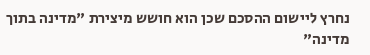נחרץ ליישום ההסכם שכן הוא חושש מיצירת "מדינה בתוך מדינה"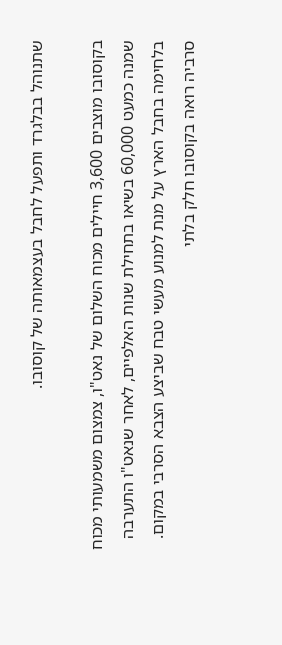שתנוהל בבלגרד ותפעל לחבל בעצמאותה של קוסובו.

בקוסובו מוצבים 3,600 חיילים מכוח השלום של נאט"ו, צמצום משמעותי מכוח שמנה כמעט 60,000 בשיאו בתחילת שנות האלפיים, לאחר שנאט"ו התערבה בלחימה בחבל הארץ על מנת למנוע מעשי טבח שביצע הצבא הסרבי במקום. סרביה רואה בקוסובו חלק בלתי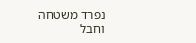נפרד משטחה וחבל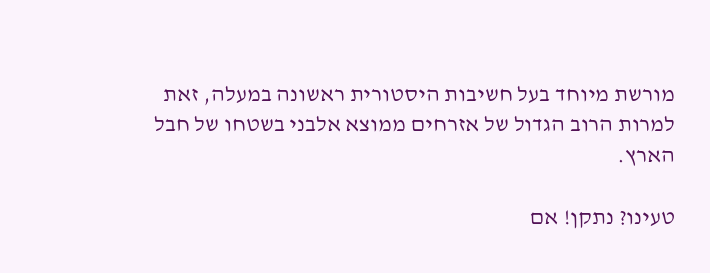מורשת מיוחד בעל חשיבות היסטורית ראשונה במעלה, זאת למרות הרוב הגדול של אזרחים ממוצא אלבני בשטחו של חבל הארץ.

טעינו? נתקן! אם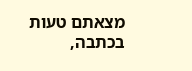מצאתם טעות בכתבה,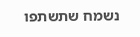נשמח שתשתפו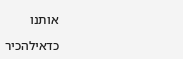אותנו

כדאילהכיר